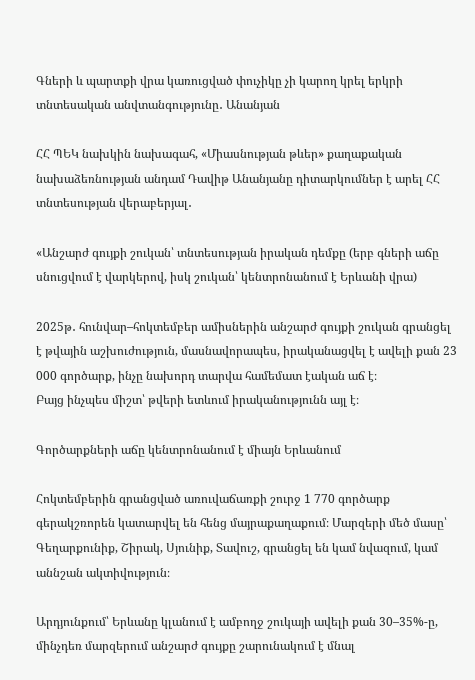Գների և պարտքի վրա կառուցված փուչիկը չի կարող կրել երկրի տնտեսական անվտանգությունը․ Անանյան

ՀՀ ՊԵԿ նախկին նախագահ, «Միասնության թևեր» քաղաքական նախաձեռնության անդամ Դավիթ Անանյանը դիտարկումներ է արել ՀՀ տնտեսության վերաբերյալ․

«Անշարժ գույքի շուկան՝ տնտեսության իրական դեմքը (երբ գների աճը սնուցվում է վարկերով, իսկ շուկան՝ կենտրոնանում է Երևանի վրա)

2025թ․ հունվար–հոկտեմբեր ամիսներին անշարժ գույքի շուկան գրանցել է թվային աշխուժություն, մասնավորապես, իրականացվել է ավելի քան 23 000 գործարք, ինչը նախորդ տարվա համեմատ էական աճ է։
Բայց ինչպես միշտ՝ թվերի ետևում իրականությունն այլ է։

Գործարքների աճը կենտրոնանում է միայն Երևանում

Հոկտեմբերին գրանցված առուվաճառքի շուրջ 1 770 գործարք գերակշռորեն կատարվել են հենց մայրաքաղաքում։ Մարզերի մեծ մասը՝ Գեղարքունիք, Շիրակ, Սյունիք, Տավուշ, գրանցել են կամ նվազում, կամ աննշան ակտիվություն։

Արդյունքում՝ Երևանը կլանում է ամբողջ շուկայի ավելի քան 30–35%-ը, մինչդեռ մարզերում անշարժ գույքը շարունակում է մնալ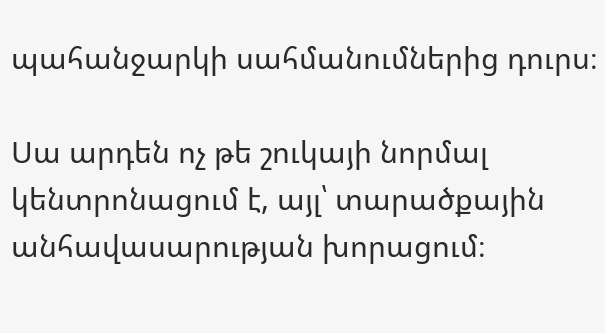պահանջարկի սահմանումներից դուրս։

Սա արդեն ոչ թե շուկայի նորմալ կենտրոնացում է, այլ՝ տարածքային անհավասարության խորացում։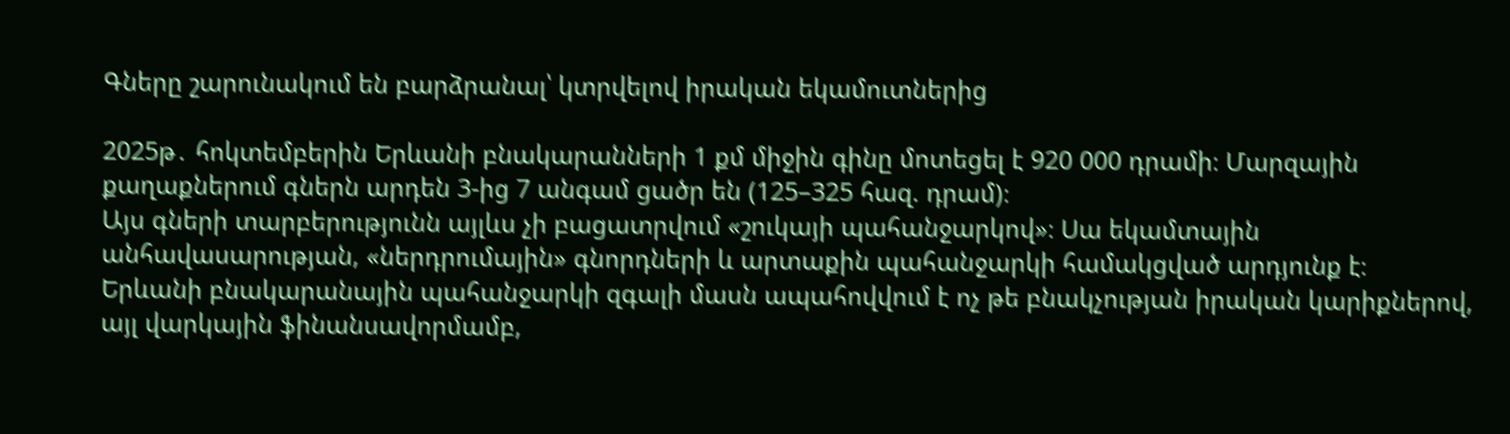Գները շարունակում են բարձրանալ՝ կտրվելով իրական եկամուտներից

2025թ․ հոկտեմբերին Երևանի բնակարանների 1 քմ միջին գինը մոտեցել է 920 000 դրամի։ Մարզային քաղաքներում գներն արդեն 3-ից 7 անգամ ցածր են (125–325 հազ. դրամ)։
Այս գների տարբերությունն այլևս չի բացատրվում «շուկայի պահանջարկով»։ Սա եկամտային անհավասարության, «ներդրումային» գնորդների և արտաքին պահանջարկի համակցված արդյունք է։
Երևանի բնակարանային պահանջարկի զգալի մասն ապահովվում է ոչ թե բնակչության իրական կարիքներով, այլ վարկային ֆինանսավորմամբ,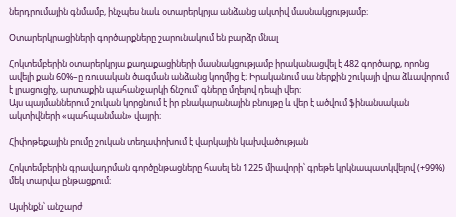ներդրումային գնմամբ, ինչպես նաև օտարերկրյա անձանց ակտիվ մասնակցությամբ։

Օտարերկրացիների գործարքները շարունակում են բարձր մնալ

Հոկտեմբերին օտարերկրյա քաղաքացիների մասնակցությամբ իրականացվել է 482 գործարք, որոնց ավելի քան 60%–ը ռուսական ծագման անձանց կողմից է։ Իրականում սա ներքին շուկայի վրա ձևավորում է լրացուցիչ, արտաքին պահանջարկի ճնշում՝ գները մղելով դեպի վեր։
Այս պայմաններում շուկան կորցնում է իր բնակարանային բնույթը և վեր է ածվում ֆինանսական ակտիվների «պահպանման» վայրի։

Հիփոթեքային բումը շուկան տեղափոխում է վարկային կախվածության

Հոկտեմբերին գրավադրման գործընթացները հասել են 1225 միավորի՝ գրեթե կրկնապատկվելով (+99%) մեկ տարվա ընթացքում։

Այսինքն՝ անշարժ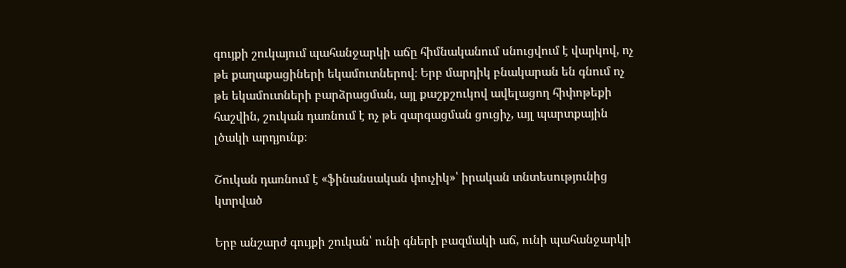գույքի շուկայում պահանջարկի աճը հիմնականում սնուցվում է վարկով, ոչ թե քաղաքացիների եկամուտներով։ Երբ մարդիկ բնակարան են գնում ոչ թե եկամուտների բարձրացման, այլ քաշքշուկով ավելացող հիփոթեքի հաշվին, շուկան դառնում է ոչ թե զարգացման ցուցիչ, այլ պարտքային լծակի արդյունք։

Շուկան դառնում է «ֆինանսական փուչիկ»՝ իրական տնտեսությունից կտրված

Երբ անշարժ գույքի շուկան՝ ունի գների բազմակի աճ, ունի պահանջարկի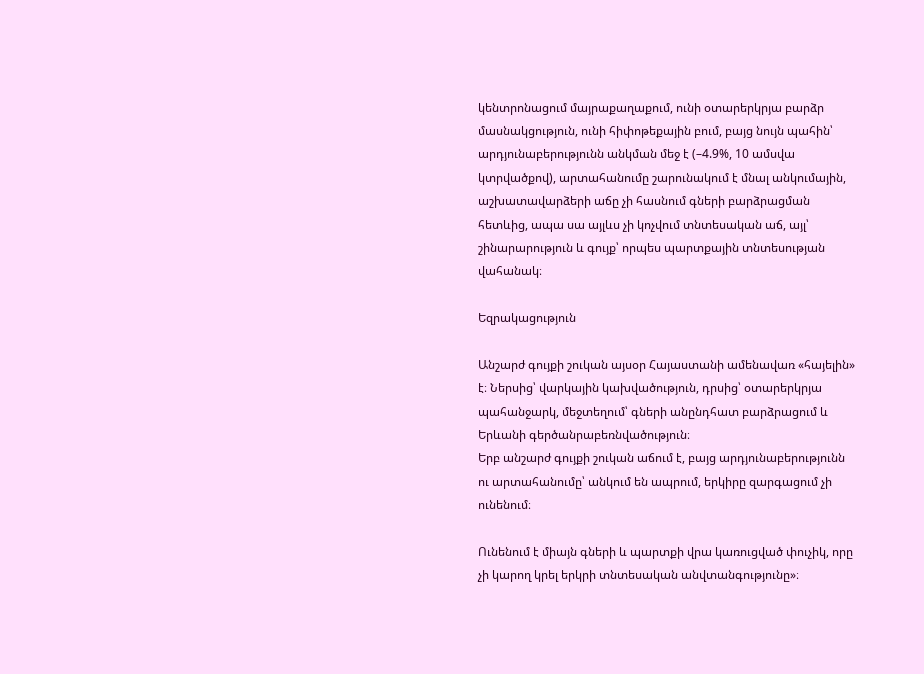կենտրոնացում մայրաքաղաքում, ունի օտարերկրյա բարձր մասնակցություն, ունի հիփոթեքային բում, բայց նույն պահին՝ արդյունաբերությունն անկման մեջ է (–4.9%, 10 ամսվա կտրվածքով), արտահանումը շարունակում է մնալ անկումային, աշխատավարձերի աճը չի հասնում գների բարձրացման հետևից, ապա սա այլևս չի կոչվում տնտեսական աճ, այլ՝ շինարարություն և գույք՝ որպես պարտքային տնտեսության վահանակ։

Եզրակացություն

Անշարժ գույքի շուկան այսօր Հայաստանի ամենավառ «հայելին» է։ Ներսից՝ վարկային կախվածություն, դրսից՝ օտարերկրյա պահանջարկ, մեջտեղում՝ գների անընդհատ բարձրացում և Երևանի գերծանրաբեռնվածություն։
Երբ անշարժ գույքի շուկան աճում է, բայց արդյունաբերությունն ու արտահանումը՝ անկում են ապրում, երկիրը զարգացում չի ունենում։

Ունենում է միայն գների և պարտքի վրա կառուցված փուչիկ, որը չի կարող կրել երկրի տնտեսական անվտանգությունը»։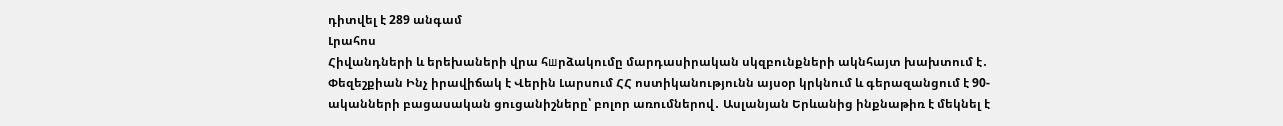դիտվել է 289 անգամ
Լրահոս
Հիվանդների և երեխաների վրա հшրձակումը մարդասիրական սկզբունքների ակնհայտ խախտում է․ Փեզեշքիան Ինչ իրավիճակ է Վերին Լարսում ՀՀ ոստիկանությունն այսօր կրկնում և գերազանցում է 90-ականների բացասական ցուցանիշները՝ բոլոր առումներով․ Ասլանյան Երևանից ինքնաթիռ է մեկնել է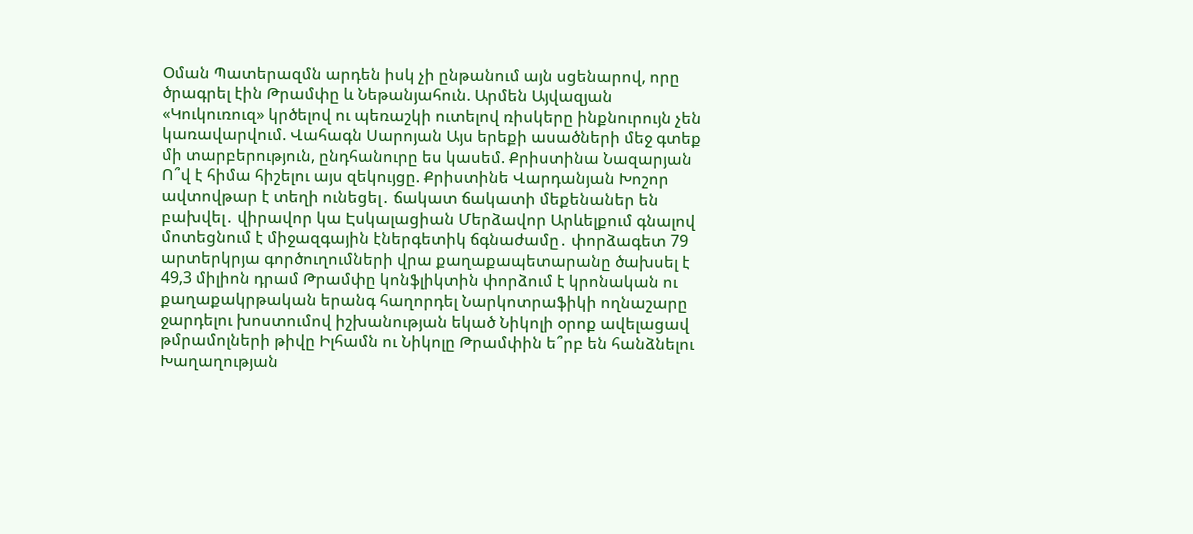Օման Պատերազմն արդեն իսկ չի ընթանում այն սցենարով, որը ծրագրել էին Թրամփը և Նեթանյահուն. Արմեն Այվազյան «Կուկուռուզ» կրծելով ու պեռաշկի ուտելով ռիսկերը ինքնուրույն չեն կառավարվում. Վահագն Սարոյան Այս երեքի ասածների մեջ գտեք մի տարբերություն, ընդհանուրը ես կասեմ. Քրիստինա Նազարյան Ո՞վ է հիմա հիշելու այս զեկույցը. Քրիստինե Վարդանյան Խոշոր ավտովթար է տեղի ունեցել․ ճակատ ճակատի մեքենաներ են բախվել․ վիրավոր կա Էսկալացիան Մերձավոր Արևելքում գնալով մոտեցնում է միջազգային էներգետիկ ճգնաժամը․ փորձագետ 79 արտերկրյա գործուղումների վրա քաղաքապետարանը ծախսել է 49,3 միլիոն դրամ Թրամփը կոնֆլիկտին փորձում է կրոնական ու քաղաքակրթական երանգ հաղորդել Նարկոտրաֆիկի ողնաշարը ջարդելու խոստումով իշխանության եկած Նիկոլի օրոք ավելացավ թմրամոլների թիվը Իլհամն ու Նիկոլը Թրամփին ե՞րբ են հանձնելու Խաղաղության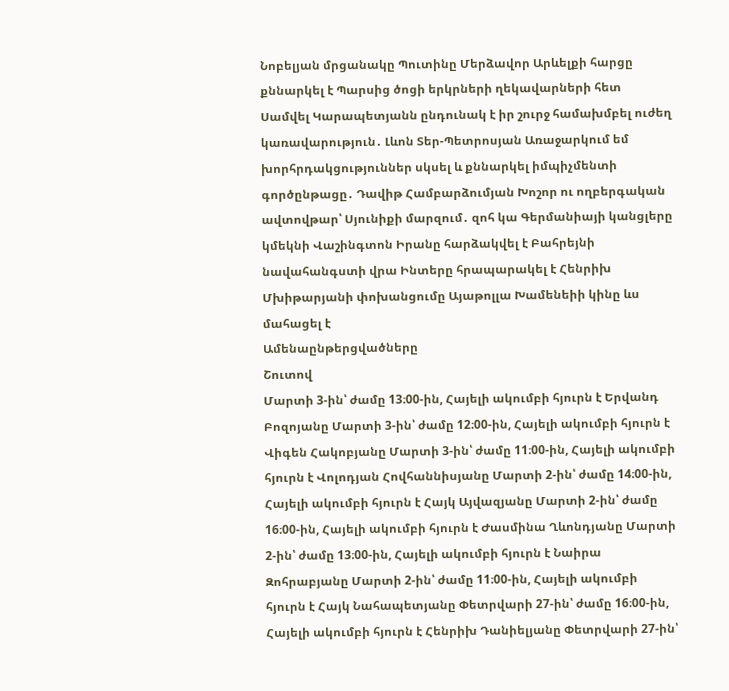Նոբելյան մրցանակը Պուտինը Մերձավոր Արևելքի հարցը քննարկել է Պարսից ծոցի երկրների ղեկավարների հետ Սամվել Կարապետյանն ընդունակ է իր շուրջ համախմբել ուժեղ կառավարություն․ Լևոն Տեր-Պետրոսյան Առաջարկում եմ խորհրդակցություններ սկսել և քննարկել իմպիչմենտի գործընթացը․ Դավիթ Համբարձումյան Խոշոր ու ողբերգական ավտովթար՝ Սյունիքի մարզում․ զոհ կա Գերմանիայի կանցլերը կմեկնի Վաշինգտոն Իրանը հարձակվել է Բահրեյնի նավահանգստի վրա Ինտերը հրապարակել է Հենրիխ Մխիթարյանի փոխանցումը Այաթոլլա Խամենեիի կինը ևս մահացել է
Ամենաընթերցվածները
Շուտով
Մարտի 3-ին՝ ժամը 13։00-ին, Հայելի ակումբի հյուրն է Երվանդ Բոզոյանը Մարտի 3-ին՝ ժամը 12։00-ին, Հայելի ակումբի հյուրն է Վիգեն Հակոբյանը Մարտի 3-ին՝ ժամը 11։00-ին, Հայելի ակումբի հյուրն է Վոլոդյան Հովհաննիսյանը Մարտի 2-ին՝ ժամը 14։00-ին, Հայելի ակումբի հյուրն է Հայկ Այվազյանը Մարտի 2-ին՝ ժամը 16։00-ին, Հայելի ակումբի հյուրն է Ժասմինա Ղևոնդյանը Մարտի 2-ին՝ ժամը 13։00-ին, Հայելի ակումբի հյուրն է Նաիրա Զոհրաբյանը Մարտի 2-ին՝ ժամը 11։00-ին, Հայելի ակումբի հյուրն է Հայկ Նահապետյանը Փետրվարի 27-ին՝ ժամը 16։00-ին, Հայելի ակումբի հյուրն է Հենրիխ Դանիելյանը Փետրվարի 27-ին՝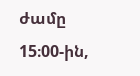ժամը 15։00-ին,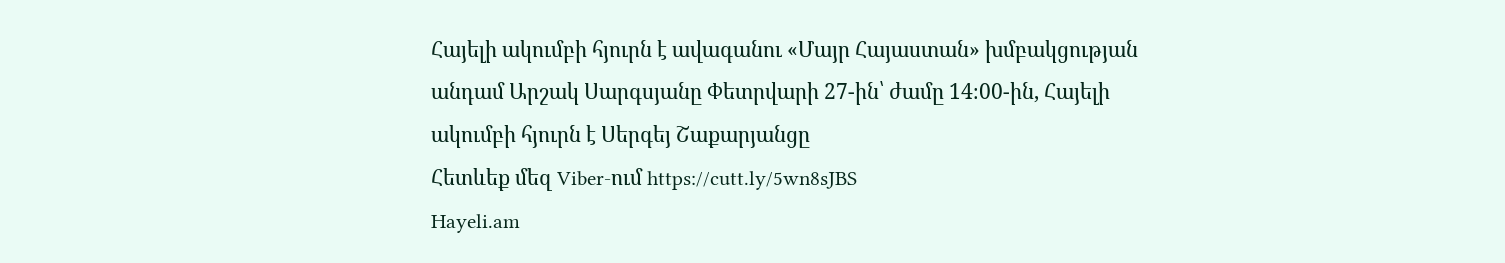Հայելի ակումբի հյուրն է ավագանու «Մայր Հայաստան» խմբակցության անդամ Արշակ Սարգսյանը Փետրվարի 27-ին՝ ժամը 14։00-ին, Հայելի ակումբի հյուրն է Սերգեյ Շաքարյանցը
Հետևեք մեզ Viber-ում https://cutt.ly/5wn8sJBS
Hayeli.am